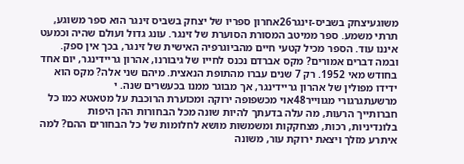משוגעיצחק בשביס-זינגר26אחרון ספריו של יצחק בשביס זינגר הוא ספר משוגע, תרתי משמע. ספר ממיטב המסורת הסוערת של זינגר. עונג גדול ועולם שהיה וכמעט איננו עוד. הספר מכיל קטעי חיים מהביוגרפיה האישית של זינגר, בכך אין ספק. ובמה דברים אמורים? מקס אברדם נכנס לחייו של גיבורנו, אהרון גריידינגר, יום אחד בחודש מאי 1952. רק 7 שנים עברו מהתופת הנאצית. מיהם שני אלה? מקס הוא ידידו מפולין של אהרון גריידינגר, אך מבוגר ממנו בכעשרים שנה. י
מרשעתגרגורי מגווייר48אוי מכשפופה ירוקה ומכוערת הרוכבת על מטאטא כמו כל חברותייך הרעות, מה עלה בדעתך להיות שונה מכל הבחורות ההן היפות בלונדיניות, רכות, מצחקקות ומשמשות מושא לחלומות של כל הבחורים ההם? למה איתרע מזלך ויצאת ירוקת עור, משונה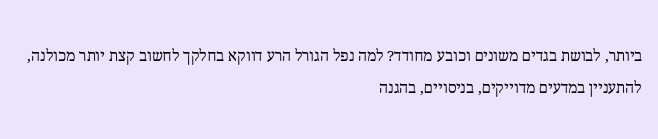ביותר, לבושת בגדים משונים וכובע מחודד? למה נפל הגורל הרע דווקא בחלקך לחשוב קצת יותר מכולנה, להתעניין במדעים מדוייקים, בניסויים, בהגנה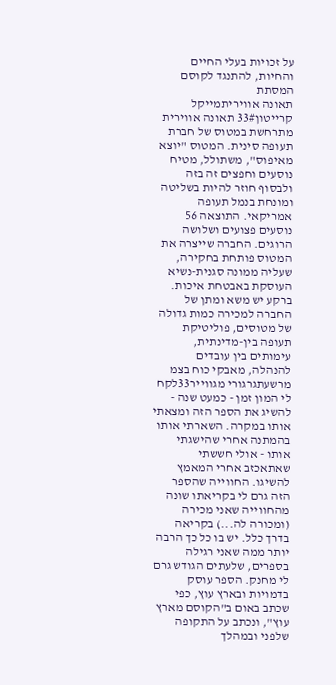על זכויות בעלי החיים והחיות, להתנגד לקוסם המסתת
תאונה אוויריתמייקל קרייטון33# תאונה אווירית מתרחשת במטוס של חברת תעופה סינית. המטוס "יוצא מאיפוס", משתולל, מטיח נוסעים וחפצים זה בזה ולבסוף חוזר להיות בשליטה ומונחת בנמל תעופה אמריקאי. התוצאה 56 נוסעים פצועים ושלושה הרוגים. החברה שייצרה את המטוס פותחת בחקירה, שעליה ממונה סגנית-נשיא העוסקת באבטחת איכות. ברקע יש משא ומתן של החברה למכירה כמות גדולה של מטוסים, פוליטיקת תעופה בין-מדינתית, עימותים בין עובדים להנהלה, מאבקי כוח בצמ
מרשעתגרגורי מגווייר33לקח לי המון זמן - כמעט שנה - להשיג את הספר הזה ומצאתי אותו במקרה. השארתי אותו בהמתנה אחרי שהישגתי אותו - אולי חששתי שאתאכזב אחרי המאמץ להשיגו. החווייה שהספר הזה גרם לי בקריאתו שונה מהחווייה שאני מכירה (ומכורה לה...) בקריאה בדרך כלל. יש בו כל כך הרבה יותר ממה שאני רגילה בספרים, שלעתים הגודש גרם לי מחנק. הספר עוסק בדמויות ובארץ עוץ, כפי שכתב באום ב"הקוסם מארץ עוץ", ונכתב על התקופה שלפני ובמהלך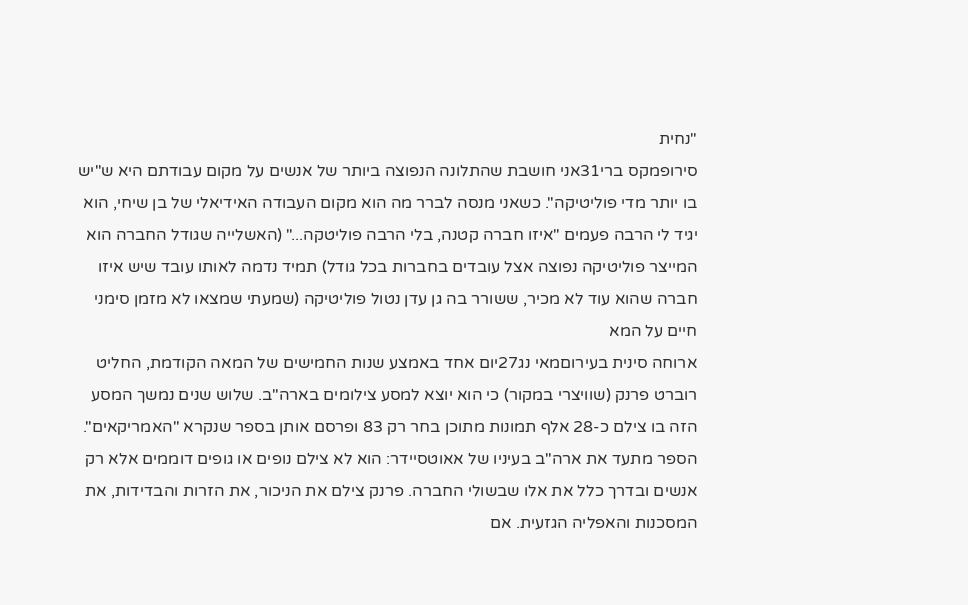"נחית
סירופמקס ברי31אני חושבת שהתלונה הנפוצה ביותר של אנשים על מקום עבודתם היא ש"יש בו יותר מדי פוליטיקה". כשאני מנסה לברר מה הוא מקום העבודה האידיאלי של בן שיחי, הוא יגיד לי הרבה פעמים "איזו חברה קטנה, בלי הרבה פוליטקה..." (האשלייה שגודל החברה הוא המייצר פוליטיקה נפוצה אצל עובדים בחברות בכל גודל) תמיד נדמה לאותו עובד שיש איזו חברה שהוא עוד לא מכיר, ששורר בה גן עדן נטול פוליטיקה (שמעתי שמצאו לא מזמן סימני חיים על המא
ארוחה סינית בעירוםמאי נג27יום אחד באמצע שנות החמישים של המאה הקודמת, החליט רוברט פרנק (שוויצרי במקור) כי הוא יוצא למסע צילומים בארה"ב. שלוש שנים נמשך המסע הזה בו צילם כ-28 אלף תמונות מתוכן בחר רק 83 ופרסם אותן בספר שנקרא "האמריקאים". הספר מתעד את ארה"ב בעיניו של אאוטסיידר: הוא לא צילם נופים או גופים דוממים אלא רק אנשים ובדרך כלל את אלו שבשולי החברה. פרנק צילם את הניכור, את הזרות והבדידות, את המסכנות והאפליה הגזעית. אם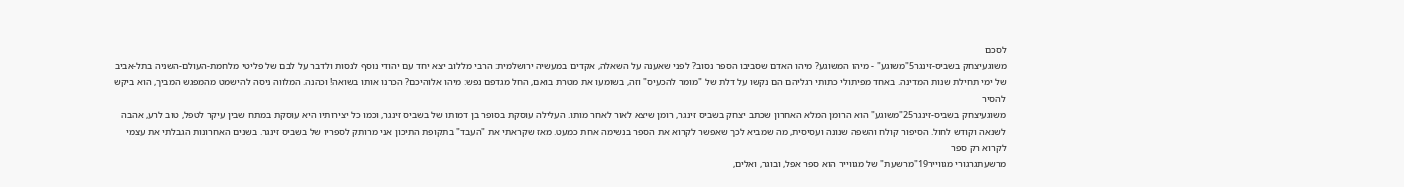לסכם
משוגעיצחק בשביס-זינגר5"משוגע" - מיהו המשוגע? מיהו האדם שסביבו הספר נסוב? לפני שאענה על השאלה, אקדים במעשיה ירושלמית: הרבי מללוב יצא יחד עם יהודי נוסף לנסות ולדבר על לבם של פליטי מלחמת-העולם-השניה בתל-אביב של ימי תחילת שנות המדינה. באחד מפיתולי כתותי רגליהם הם נקשו על דלת של "מומר להכעיס" וזה, בשומעו את מטרת בואם, החל מגדפם נפש: מיהו אלוהיכם? הכרנו אותו בשואה! וכהנה. המלווה ניסה להישמט מהמפגש המביך, הוא ביקש להסיר
משוגעיצחק בשביס-זינגר25"משוגע" הוא הרומן המלא האחרון שכתב יצחק בשביס זינגר, רומן שיצא לאור לאחר מותו. העלילה עוסקת בסופר בן דמותו של בשביס זינגר, וכמו כל יצירותיו היא עוסקת במתח שבין עיקר לטפל, טוב לרע, אהבה לשנאה וקודש לחול. הסיפור קולח והשפה שנונה ועסיסית, מה שמביא לכך שאפשר לקרוא את הספר בנשימה אחת כמעט. מאז שקראתי את "העבד" בתקופת התיכון אני מרותק לספריו של בשביס זינגר. בשנים האחרונות הגבלתי את עצמי לקרוא רק ספר
מרשעתגרגורי מגווייר19"מרשעת" של מגווייר הוא ספר אפל, ובוגר, ואלים,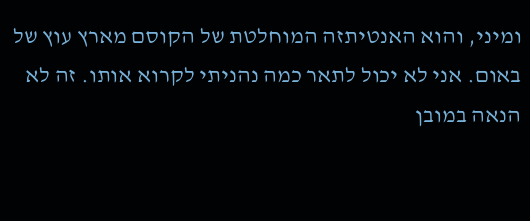ומיני, והוא האנטיתזה המוחלטת של הקוסם מארץ עוץ של באום. אני לא יכול לתאר כמה נהניתי לקרוא אותו. זה לא הנאה במובן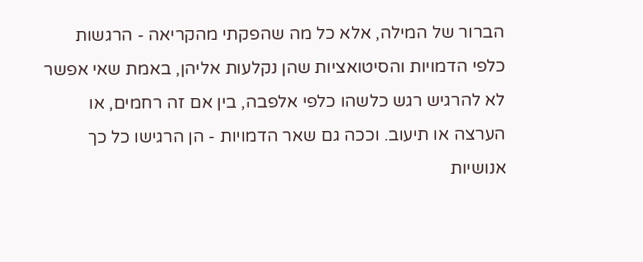הברור של המילה, אלא כל מה שהפקתי מהקריאה - הרגשות כלפי הדמויות והסיטואציות שהן נקלעות אליהן, באמת שאי אפשר לא להרגיש רגש כלשהו כלפי אלפבה, בין אם זה רחמים, או הערצה או תיעוב. וככה גם שאר הדמויות - הן הרגישו כל כך אנושיות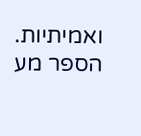ואמיתיות. הספר מע